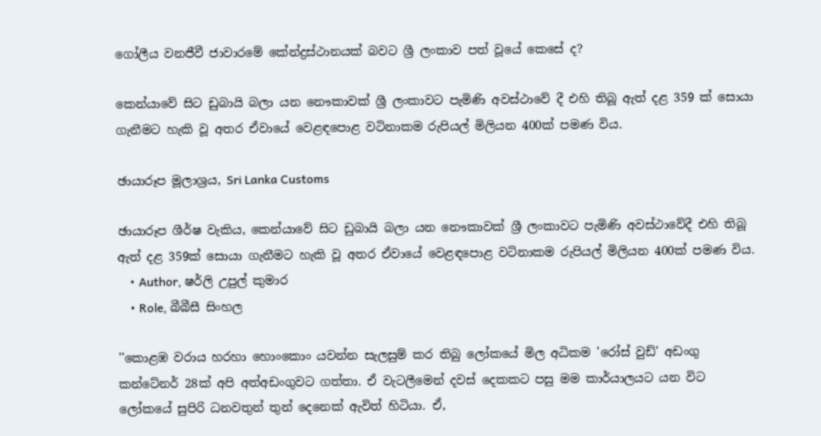ගෝලීය වනජීවී ජාවාරමේ කේන්ද්‍රස්ථානයක් බවට ශ්‍රී ලංකාව පත් වූයේ කෙසේ ද?

කෙන්යාවේ සිට ඩුබායි බලා යන නෞකාවක් ශ්‍රී ලංකාවට පැමිණි අවස්ථාවේ දී එහි තිබූ ඇත් දළ 359 ක් සොයා ගැනීමට හැකි වූ අතර ඒවායේ වෙළඳපොළ වටිනාකම රුපියල් මිලියන 400ක් පමණ විය.

ඡායාරූප මූලාශ්‍රය, Sri Lanka Customs

ඡායාරූප ශීර්ෂ වැකිය, කෙන්යාවේ සිට ඩුබායි බලා යන නෞකාවක් ශ්‍රී ලංකාවට පැමිණි අවස්ථාවේදී එහි තිබූ ඇත් දළ 359ක් සොයා ගැනීමට හැකි වූ අතර ඒවායේ වෙළඳපොළ වටිනාකම රුපියල් මිලියන 400ක් පමණ විය.
    • Author, ෂර්ලි උපුල් කුමාර
    • Role, බීබීසී සිංහල

''කොළඹ වරාය හරහා හොංකොං යවන්න සැලසුම් කර තිබු ලෝකයේ මිල අධිකම 'රෝස් වුඩ්' අඩංගු කන්ටේනර් 28ක් අපි අත්අඩංගුවට ගත්තා. ඒ වැටලීමෙන් දවස් දෙකකට පසු මම කාර්යාලයට යන විට ලෝකයේ සුපිරි ධනවතුන් තුන් දෙනෙක් ඇවිත් හිටියා. ඒ,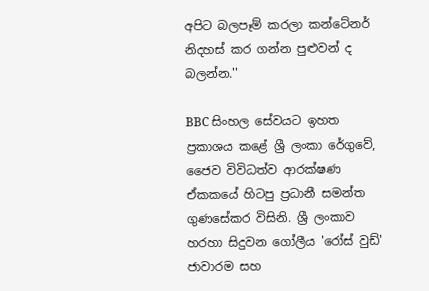අපිට බලපෑම් කරලා කන්ටේනර් නිදහස් කර ගන්න පුළුවන් ද බලන්න.''

BBC සිංහල සේවයට ඉහත ප්‍රකාශය කළේ ශ්‍රී ලංකා රේගුවේ, ජෛව විවිධත්ව ආරක්ෂණ ඒකකයේ හිටපු ප්‍රධානී සමන්ත ගුණසේකර විසිනි. ශ්‍රී ලංකාව හරහා සිදුවන ගෝලීය 'රෝස් වුඩ්' ජාවාරම සහ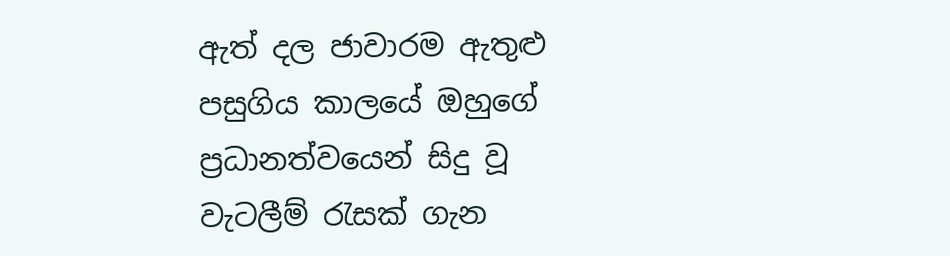ඇත් දල ජාවාරම ඇතුළු පසුගිය කාලයේ ඔහුගේ ප්‍රධානත්වයෙන් සිදු වූ වැටලීම් රැසක් ගැන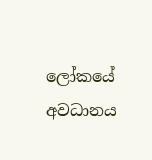ලෝකයේ අවධානය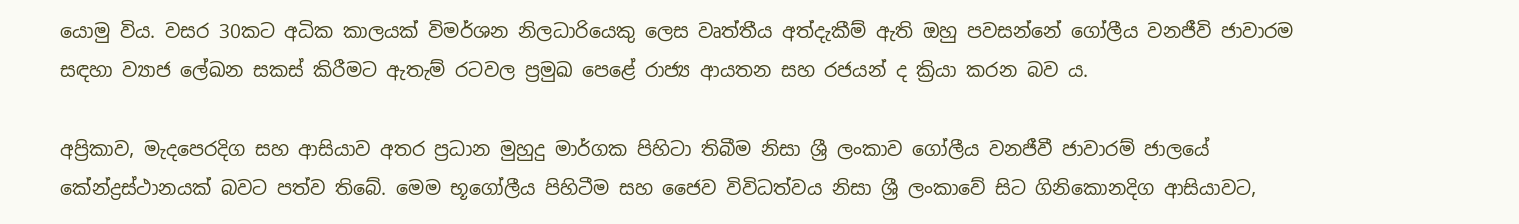යොමු විය. වසර 30කට අධික කාලයක් විමර්ශන නිලධාරියෙකු ලෙස වෘත්තීය අත්දැකීම් ඇති ඔහු පවසන්නේ ගෝලීය වනජීවි ජාවාරම සඳහා ව්‍යාජ ලේඛන සකස් කිරීමට ඇතැම් රටවල ප්‍රමුඛ පෙළේ රාජ්‍ය ආයතන සහ රජයන් ද ක්‍රියා කරන බව ය.

අප්‍රිකාව, මැදපෙරදිග සහ ආසියාව අතර ප්‍රධාන මුහුදු මාර්ගක පිහිටා තිබීම නිසා ශ්‍රී ලංකාව ගෝලීය වනජීවී ජාවාරම් ජාලයේ කේන්ද්‍රස්ථානයක් බවට පත්ව තිබේ. මෙම භූගෝලීය පිහිටීම සහ ජෛව විවිධත්වය නිසා ශ්‍රී ලංකාවේ සිට ගිනිකොනදිග ආසියාවට,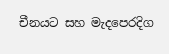චීනයට සහ මැදපෙරදිග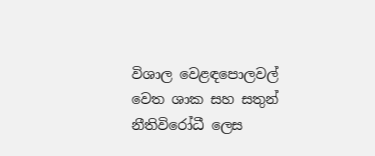විශාල වෙළඳපොලවල් වෙත ශාක සහ සතුන් නීතිවිරෝධී ලෙස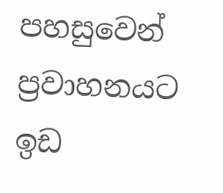පහසුවෙන් ප්‍රවාහනයට ඉඩ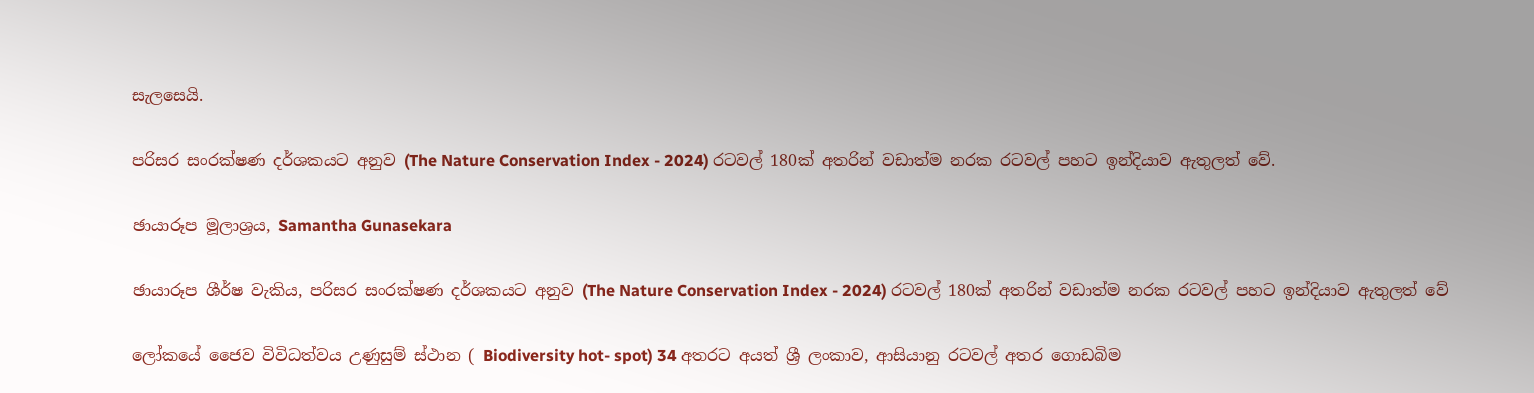සැලසෙයි.

පරිසර සංරක්ෂණ දර්ශකයට අනුව (The Nature Conservation Index - 2024) රටවල් 180ක් අතරින් වඩාත්ම නරක රටවල් පහට ඉන්දියාව ඇතුලත් වේ.

ඡායාරූප මූලාශ්‍රය, Samantha Gunasekara

ඡායාරූප ශීර්ෂ වැකිය, පරිසර සංරක්ෂණ දර්ශකයට අනුව (The Nature Conservation Index - 2024) රටවල් 180ක් අතරින් වඩාත්ම නරක රටවල් පහට ඉන්දියාව ඇතුලත් වේ

ලෝකයේ ජෛව විවිධත්වය උණුසුම් ස්ථාන ( Biodiversity hot- spot) 34 අතරට අයත් ශ්‍රී ලංකාව, ආසියානු රටවල් අතර ගොඩබිම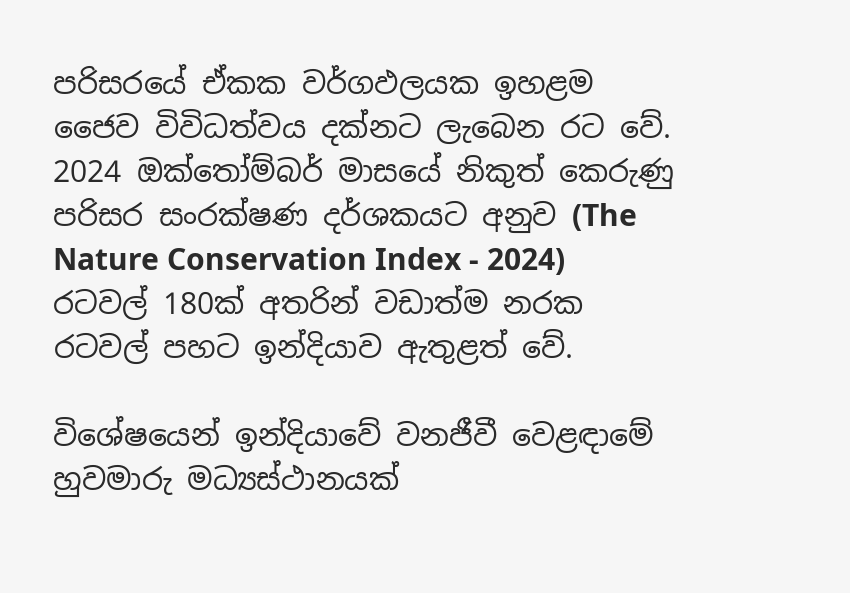පරිසරයේ ඒකක වර්ගඵලයක ඉහළම ජෛව විවිධත්වය දක්නට ලැබෙන රට වේ. 2024 ඔක්තෝම්බර් මාසයේ නිකුත් කෙරුණු පරිසර සංරක්ෂණ දර්ශකයට අනුව (The Nature Conservation Index - 2024) රටවල් 180ක් අතරින් වඩාත්ම නරක රටවල් පහට ඉන්දියාව ඇතුළත් වේ.

විශේෂයෙන් ඉන්දියාවේ වනජීවී වෙළඳාමේ හුවමාරු මධ්‍යස්ථානයක්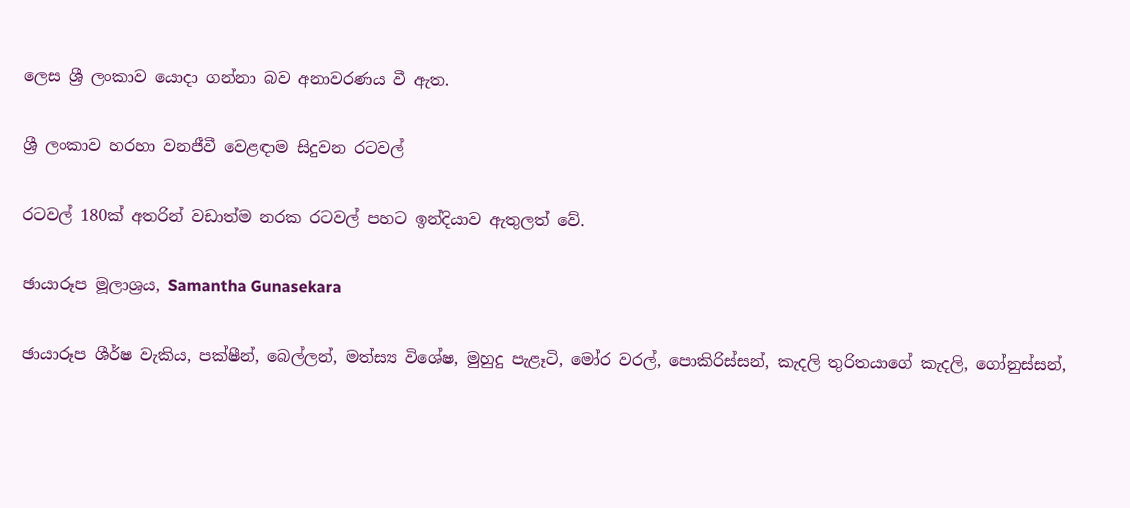ලෙස ශ්‍රී ලංකාව යොදා ගන්නා බව අනාවරණය වී ඇත.

ශ්‍රී ලංකාව හරහා වනජීවී වෙළඳාම සිදුවන රටවල්

රටවල් 180ක් අතරින් වඩාත්ම නරක රටවල් පහට ඉන්දියාව ඇතුලත් වේ.

ඡායාරූප මූලාශ්‍රය, Samantha Gunasekara

ඡායාරූප ශීර්ෂ වැකිය, පක්ෂීන්, බෙල්ලන්, මත්ස්‍ය විශේෂ, මුහුදු පැළෑටි, මෝර වරල්, පොකිරිස්සන්, කැදලි තුරිතයාගේ කැදලි, ගෝනුස්සන්,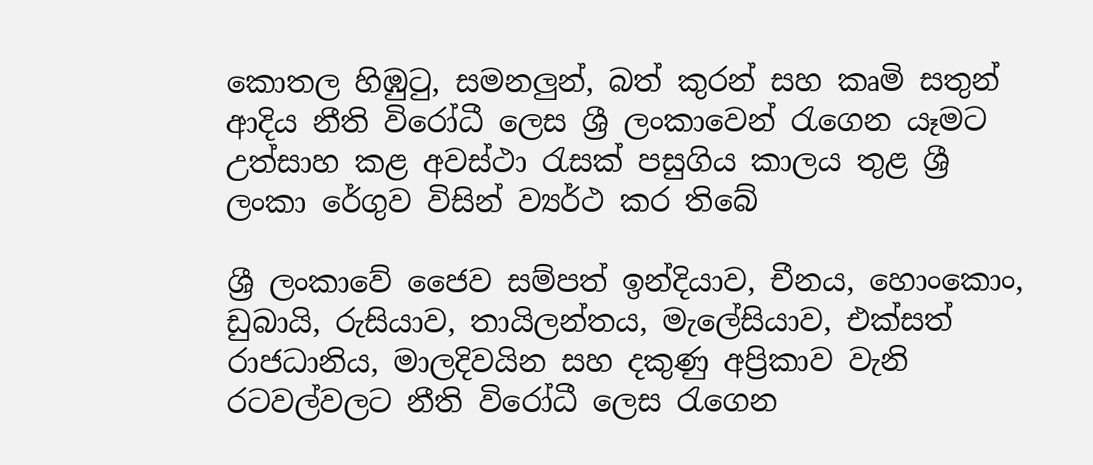කොතල හිඹුටු, සමනලුන්, බත් කුරන් සහ කෘමි සතුන් ආදිය නීති විරෝධී ලෙස ශ්‍රී ලංකාවෙන් රැගෙන යෑමට උත්සාහ කළ අවස්ථා රැසක් පසුගිය කාලය තුළ ශ්‍රී ලංකා රේගුව විසින් ව්‍යර්ථ කර තිබේ

ශ්‍රී ලංකාවේ ජෛව සම්පත් ඉන්දියාව, චීනය, හොංකොං, ඩුබායි, රුසියාව, තායිලන්තය, මැලේසියාව, එක්සත් රාජධානිය, මාලදිවයින සහ දකුණු අප්‍රිකාව වැනි රටවල්වලට නීති විරෝධී ලෙස රැගෙන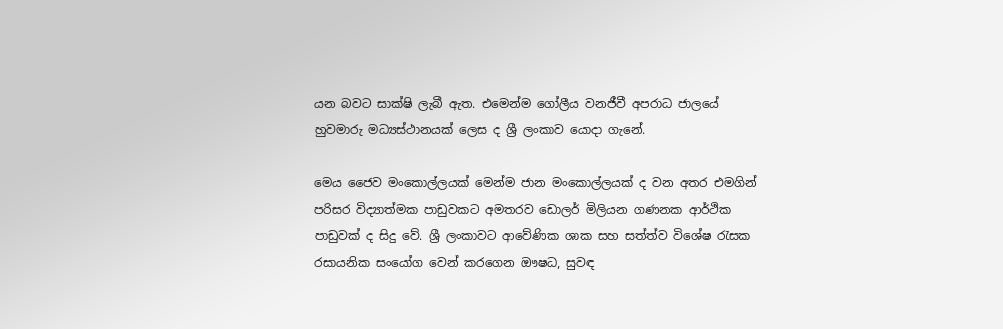යන බවට සාක්ෂි ලැබී ඇත. එමෙන්ම ගෝලීය වනජීවී අපරාධ ජාලයේ හුවමාරු මධ්‍යස්ථානයක් ලෙස ද ශ්‍රී ලංකාව යොදා ගැනේ.

මෙය ජෛව මංකොල්ලයක් මෙන්ම ජාන මංකොල්ලයක් ද වන අතර එමගින් පරිසර විද්‍යාත්මක පාඩුවකට අමතරව ඩොලර් මිලියන ගණනක ආර්ථික පාඩුවක් ද සිදු වේ. ශ්‍රී ලංකාවට ආවේණික ශාක සහ සත්ත්ව විශේෂ රැසක රසායනික සංයෝග වෙන් කරගෙන ඖෂධ, සුවඳ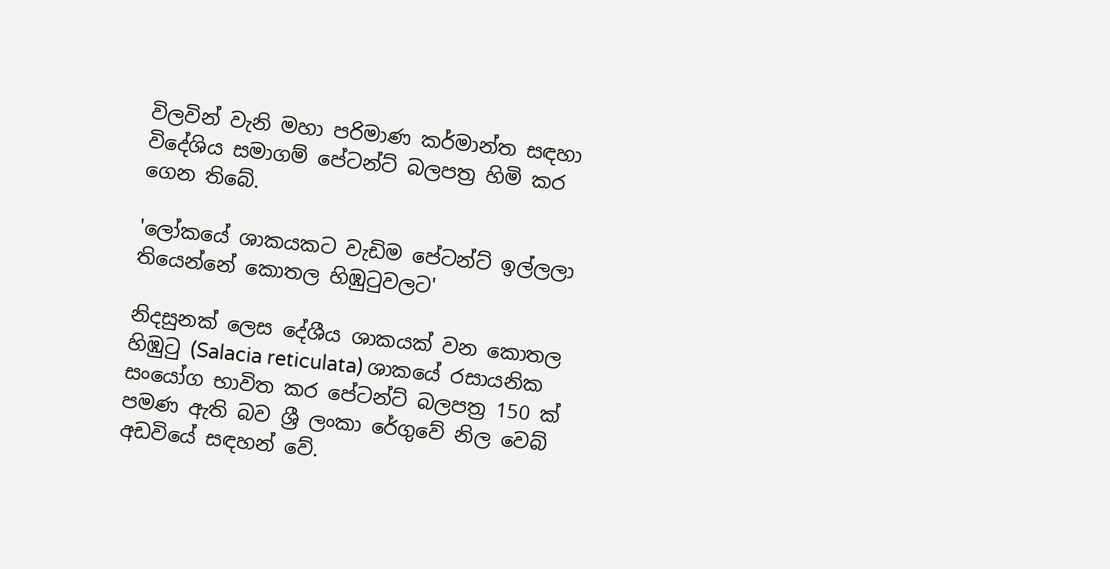විලවින් වැනි මහා පරිමාණ කර්මාන්ත සඳහා විදේශිය සමාගම් පේටන්ට් බලපත්‍ර හිමි කර ගෙන තිබේ.

'ලෝකයේ ශාකයකට වැඩිම පේටන්ට් ඉල්ලලා තියෙන්නේ කොතල හිඹුටුවලට'

නිදසුනක් ලෙස දේශීය ශාකයක් වන කොතල හිඹුටු (Salacia reticulata) ශාකයේ රසායනික සංයෝග භාවිත කර පේටන්ට් බලපත්‍ර 150 ක් පමණ ඇති බව ශ්‍රී ලංකා රේගුවේ නිල වෙබ් අඩවියේ සඳහන් වේ.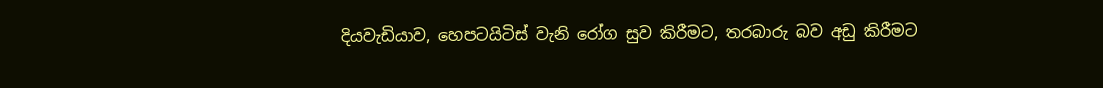දියවැඩියාව, හෙපටයිටිස් වැනි රෝග සුව කිරීමට, තරබාරු බව අඩු කිරීමට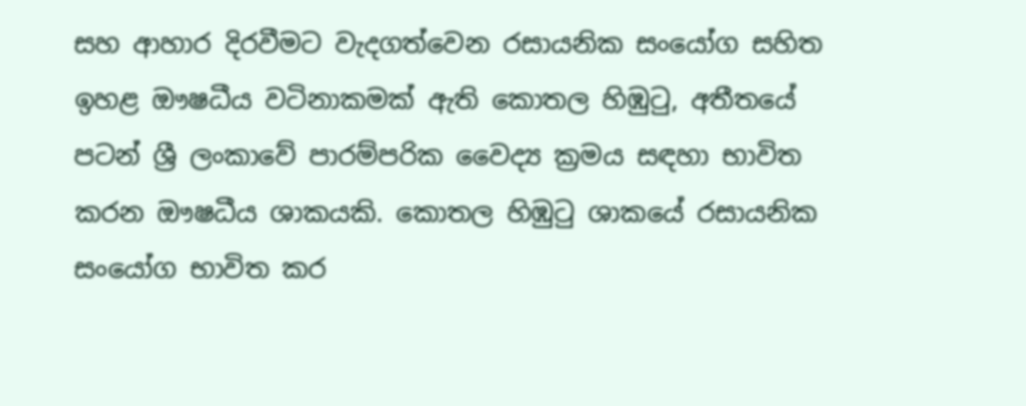සහ ආහාර දිරවීමට වැදගත්වෙන රසායනික සංයෝග සහිත ඉහළ ඖෂධීය වටිනාකමක් ඇති කොතල හිඹුටු, අතීතයේ පටන් ශ්‍රී ලංකාවේ පාරම්පරික වෛද්‍ය ක්‍රමය සඳහා භාවිත කරන ඖෂධීය ශාකයකි. කොතල හිඹුටු ශාකයේ රසායනික සංයෝග භාවිත කර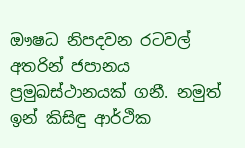ඖෂධ නිපදවන රටවල් අතරින් ජපානය ප්‍රමුඛස්ථානයක් ගනී. නමුත් ඉන් කිසිඳු ආර්ථික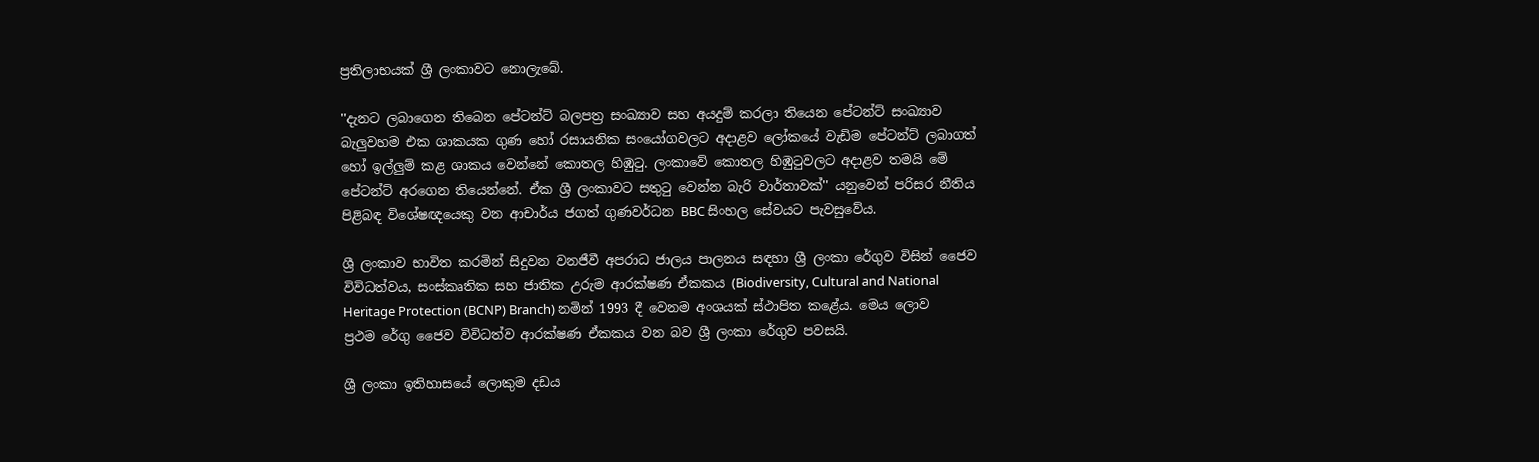ප්‍රතිලාභයක් ශ්‍රී ලංකාවට නොලැබේ.

''දැනට ලබාගෙන තිබෙන පේටන්ට් බලපත්‍ර සංඛ්‍යාව සහ අයදුම් කරලා තියෙන පේටන්ට් සංඛ්‍යාව බැලුවහම එක ශාකයක ගුණ හෝ රසායනික සංයෝගවලට අදාළව ලෝකයේ වැඩිම පේටන්ට් ලබාගත් හෝ ඉල්ලුම් කළ ශාකය වෙන්නේ කොතල හිඹුටු. ලංකාවේ කොතල හිඹුටුවලට අදාළව තමයි මේ පේටන්ට් අරගෙන තියෙන්නේ. ඒක ශ්‍රී ලංකාවට සතුටු වෙන්න බැරි වාර්තාවක්'' යනුවෙන් පරිසර නීතිය පිළිබඳ විශේෂඥයෙකු වන ආචාර්ය ජගත් ගුණවර්ධන BBC සිංහල සේවයට පැවසුවේය.

ශ්‍රී ලංකාව භාවිත කරමින් සිදුවන වනජීවී අපරාධ ජාලය පාලනය සඳහා ශ්‍රී ලංකා රේගුව විසින් ජෛව විවිධත්වය, සංස්කෘතික සහ ජාතික උරුම ආරක්ෂණ ඒකකය (Biodiversity, Cultural and National Heritage Protection (BCNP) Branch) නමින් 1993 දී වෙනම අංශයක් ස්ථාපිත කළේය. මෙය ලොව ප්‍රථම රේගු ජෛව විවිධත්ව ආරක්ෂණ ඒකකය වන බව ශ්‍රී ලංකා රේගුව පවසයි.

ශ්‍රී ලංකා ඉතිහාසයේ ලොකුම දඩය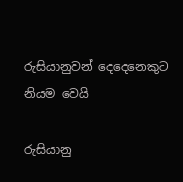රුසියානුවන් දෙදෙනෙකුට නියම වෙයි

රුසියානු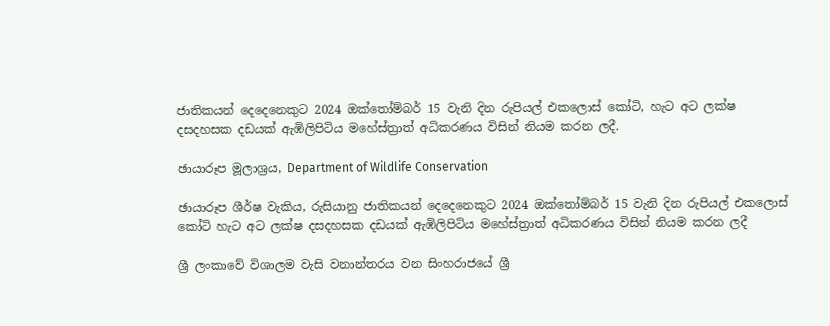ජාතිකයන් දෙදෙනෙකුට 2024 ඔක්තෝම්බර් 15 වැනි දින රුපියල් එකලොස් කෝටි, හැට අට ලක්ෂ දසදහසක දඩයක් ඇඹිලිපිටිය මහේස්ත්‍රාත් අධිකරණය විසින් නියම කරන ලදී.

ඡායාරූප මූලාශ්‍රය, Department of Wildlife Conservation

ඡායාරූප ශීර්ෂ වැකිය, රුසියානු ජාතිකයන් දෙදෙනෙකුට 2024 ඔක්තෝම්බර් 15 වැනි දින රුපියල් එකලොස් කෝටි හැට අට ලක්ෂ දසදහසක දඩයක් ඇඹිලිපිටිය මහේස්ත්‍රාත් අධිකරණය විසින් නියම කරන ලදී

ශ්‍රී ලංකාවේ විශාලම වැසි වනාන්තරය වන සිංහරාජයේ ශ්‍රී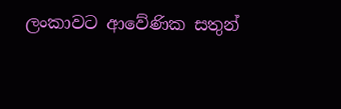ලංකාවට ආවේණික සතුන්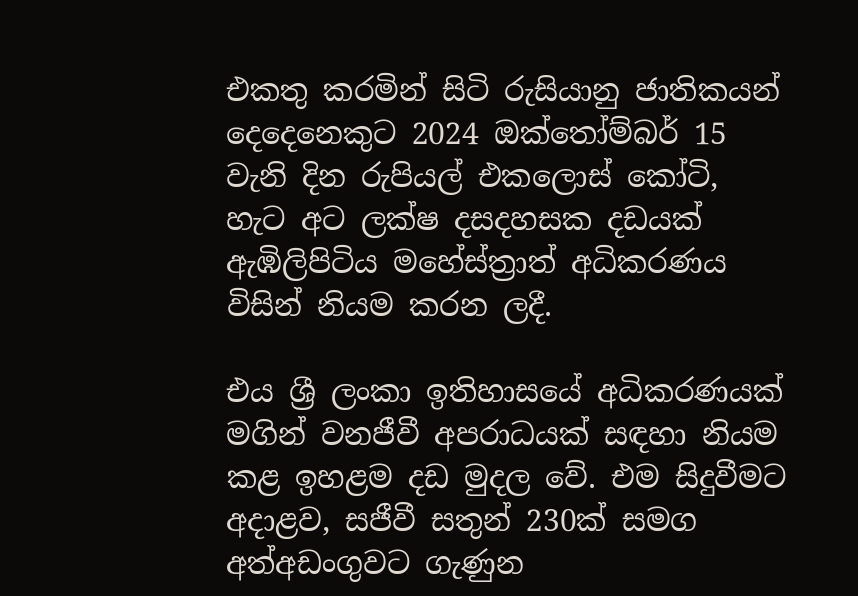එකතු කරමින් සිටි රුසියානු ජාතිකයන් දෙදෙනෙකුට 2024 ඔක්තෝම්බර් 15 වැනි දින රුපියල් එකලොස් කෝටි, හැට අට ලක්ෂ දසදහසක දඩයක් ඇඹිලිපිටිය මහේස්ත්‍රාත් අධිකරණය විසින් නියම කරන ලදී.

එය ශ්‍රී ලංකා ඉතිහාසයේ අධිකරණයක් මගින් වනජීවී අපරාධයක් සඳහා නියම කළ ඉහළම දඩ මුදල වේ. එම සිදුවීමට අදාළව, සජීවී සතුන් 230ක් සමග අත්අඩංගුවට ගැණුන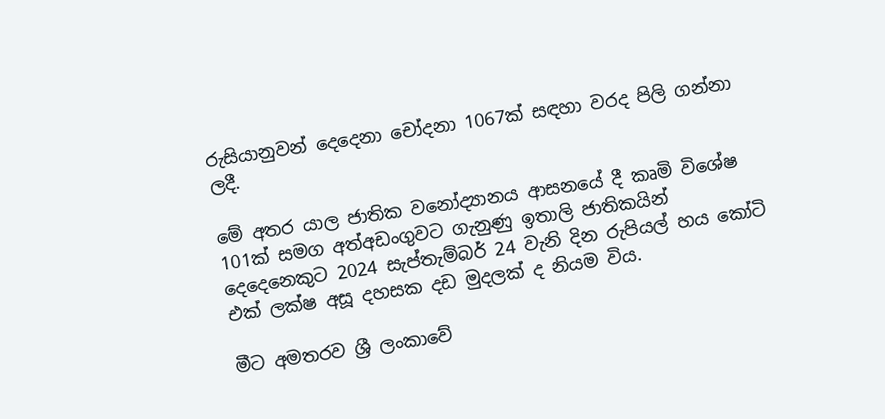රුසියානුවන් දෙදෙනා චෝදනා 1067ක් සඳහා වරද පිලි ගන්නා ලදී.

මේ අතර යාල ජාතික වනෝද්‍යානය ආසනයේ දී කෘමි විශේෂ 101ක් සමග අත්අඩංගුවට ගැනුණු ඉතාලි ජාතිකයින් දෙදෙනෙකුට 2024 සැප්තැම්බර් 24 වැනි දින රුපියල් හය කෝටි එක් ලක්ෂ අසූ දහසක දඩ මුදලක් ද නියම විය.

මීට අමතරව ශ්‍රී ලංකාවේ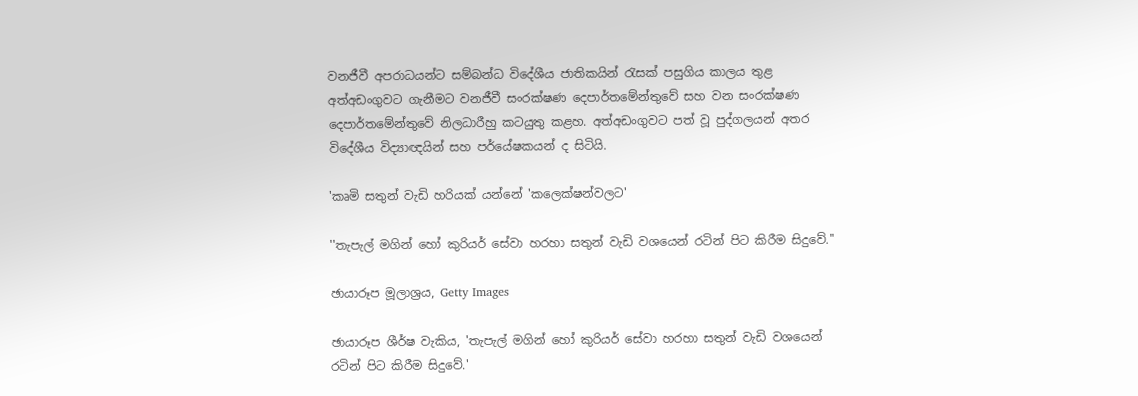වනජීවී අපරාධයන්ට සම්බන්ධ විදේශීය ජාතිකයින් රැසක් පසුගිය කාලය තුළ අත්අඩංගුවට ගැනීමට වනජීවී සංරක්ෂණ දෙපාර්තමේන්තුවේ සහ වන සංරක්ෂණ දෙපාර්තමේන්තුවේ නිලධාරීහු කටයුතු කළහ. අත්අඩංගුවට පත් වූ පුද්ගලයන් අතර විදේශීය විද්‍යාඥයින් සහ පර්යේෂකයන් ද සිටියි.

'කෘමි සතුන් වැඩි හරියක් යන්නේ 'කලෙක්ෂන්වලට'

''තැපැල් මගින් හෝ කුරියර් සේවා හරහා සතුන් වැඩි වශයෙන් රටින් පිට කිරීම සිදුවේ.''

ඡායාරූප මූලාශ්‍රය, Getty Images

ඡායාරූප ශීර්ෂ වැකිය, 'තැපැල් මගින් හෝ කුරියර් සේවා හරහා සතුන් වැඩි වශයෙන් රටින් පිට කිරීම සිදුවේ.'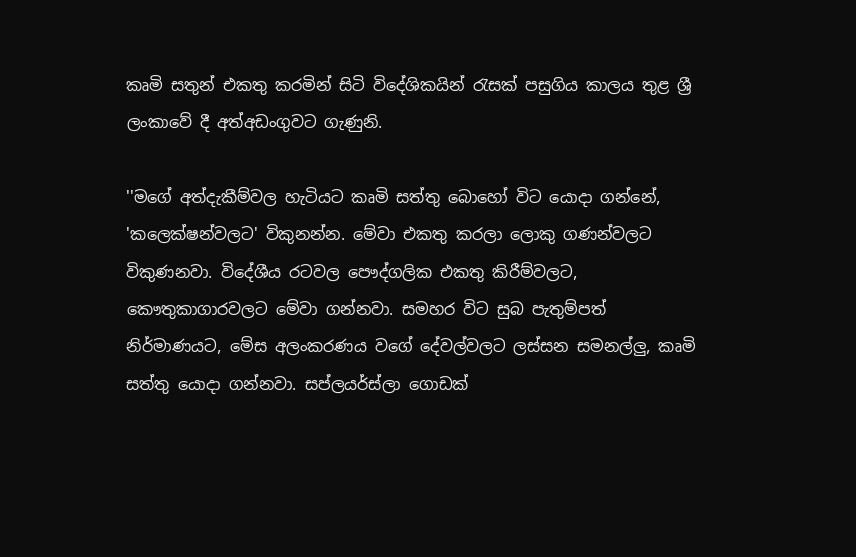කෘමි සතුන් එකතු කරමින් සිටි විදේශිකයින් රැසක් පසුගිය කාලය තුළ ශ්‍රී ලංකාවේ දී අත්අඩංගුවට ගැණුනි.

''මගේ අත්දැකීම්වල හැටියට කෘමි සත්තු බොහෝ විට යොදා ගන්නේ, 'කලෙක්ෂන්වලට' විකුනන්න. මේවා එකතු කරලා ලොකු ගණන්වලට විකුණනවා. විදේශීය රටවල පෞද්ගලික එකතු කිරීම්වලට, කෞතුකාගාරවලට මේවා ගන්නවා. සමහර විට සුබ පැතුම්පත් නිර්මාණයට, මේස අලංකරණය වගේ දේවල්වලට ලස්සන සමනල්ලු, කෘමි සත්තු යොදා ගන්නවා. සප්ලයර්ස්ලා ගොඩක්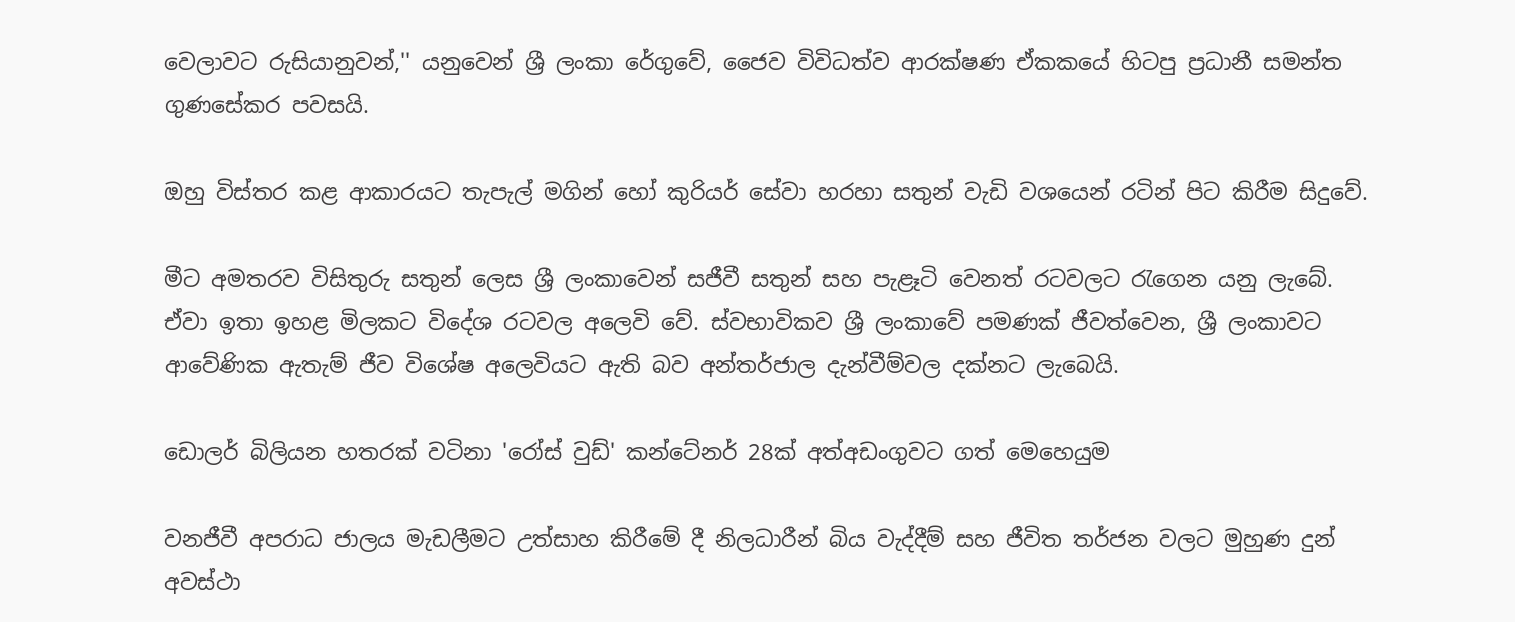වෙලාවට රුසියානුවන්,'' යනුවෙන් ශ්‍රී ලංකා රේගුවේ, ජෛව විවිධත්ව ආරක්ෂණ ඒකකයේ හිටපු ප්‍රධානී සමන්ත ගුණසේකර පවසයි.

ඔහු විස්තර කළ ආකාරයට තැපැල් මගින් හෝ කුරියර් සේවා හරහා සතුන් වැඩි වශයෙන් රටින් පිට කිරීම සිදුවේ.

මීට අමතරව විසිතුරු සතුන් ලෙස ශ්‍රී ලංකාවෙන් සජීවී සතුන් සහ පැළෑටි වෙනත් රටවලට රැගෙන යනු ලැබේ. ඒවා ඉතා ඉහළ මිලකට විදේශ රටවල අලෙවි වේ. ස්වභාවිකව ශ්‍රී ලංකාවේ පමණක් ජීවත්වෙන, ශ්‍රී ලංකාවට ආවේණික ඇතැම් ජීව විශේෂ අලෙවියට ඇති බව අන්තර්ජාල දැන්වීම්වල දක්නට ලැබෙයි.

ඩොලර් බිලියන හතරක් වටිනා 'රෝස් වුඩ්' කන්ටේනර් 28ක් අත්අඩංගුවට ගත් මෙහෙයුම

වනජීවී අපරාධ ජාලය මැඩලීමට උත්සාහ කිරීමේ දී නිලධාරීන් බිය වැද්දීම් සහ ජීවිත තර්ජන වලට මුහුණ දුන් අවස්ථා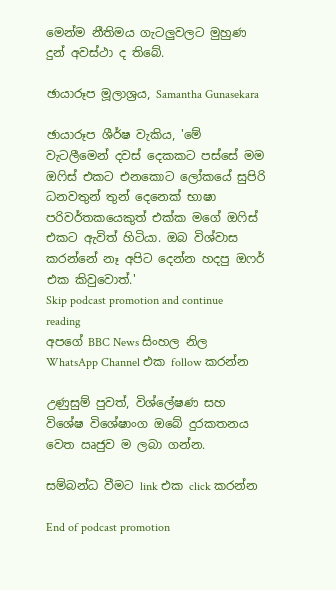මෙන්ම නීතිමය ගැටලුවලට මුහුණ දුන් අවස්ථා ද තිබේ.

ඡායාරූප මූලාශ්‍රය, Samantha Gunasekara

ඡායාරූප ශීර්ෂ වැකිය, 'මේ වැටලීමෙන් දවස් දෙකකට පස්සේ මම ඔෆිස් එකට එනකොට ලෝකයේ සුපිරි ධනවතුන් තුන් දෙනෙක් භාෂා පරිවර්තකයෙකුත් එක්ක මගේ ඔෆිස් එකට ඇවිත් හිටියා. ඔබ විශ්වාස කරන්නේ නෑ අපිට දෙන්න හදපු ඔෆර් එක කිවුවොත්.'
Skip podcast promotion and continue reading
අපගේ BBC News සිංහල නිල WhatsApp Channel එක follow කරන්න

උණුසුම් පුවත්, විශ්ලේෂණ සහ විශේෂ විශේෂාංග ඔබේ දුරකතනය වෙත ඍජුව ම ලබා ගන්න.

සම්බන්ධ වීමට link එක click කරන්න

End of podcast promotion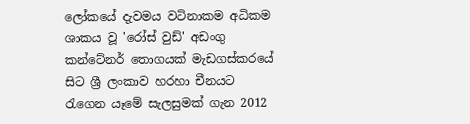ලෝකයේ දැවමය වටිනාකම අධිකම ශාකය වූ 'රෝස් වුඩ්' අඩංගු කන්ටේනර් තොගයක් මැඩගස්කරයේ සිට ශ්‍රී ලංකාව හරහා චීනයට රැගෙන යෑමේ සැලසුමක් ගැන 2012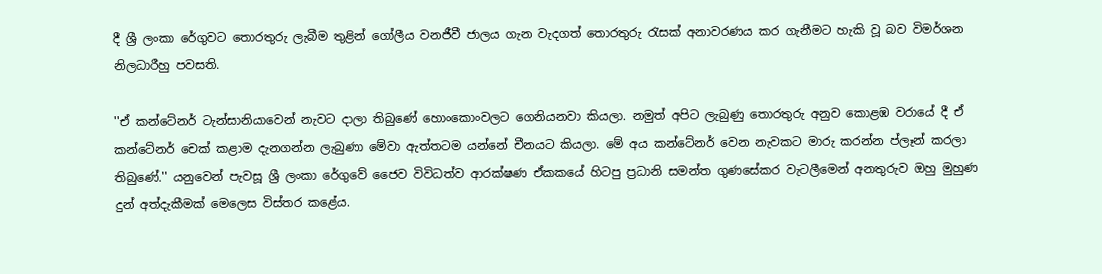දී ශ්‍රී ලංකා රේගුවට තොරතුරු ලැබීම තුළින් ගෝලීය වනජීවී ජාලය ගැන වැදගත් තොරතුරු රැසක් අනාවරණය කර ගැනීමට හැකි වූ බව විමර්ශන නිලධාරීහු පවසති.

''ඒ කන්ටේනර් ටැන්සානියාවෙන් නැවට දාලා තිබුණේ හොංකොංවලට ගෙනියනවා කියලා. නමුත් අපිට ලැබුණු තොරතුරු අනුව කොළඹ වරායේ දී ඒ කන්ටේනර් චෙක් කළාම දැනගන්න ලැබුණා මේවා ඇත්තටම යන්නේ චීනයට කියලා. මේ අය කන්ටේනර් වෙන නැවකට මාරු කරන්න ප්ලෑන් කරලා තිබුණේ.'' යනුවෙන් පැවසූ ශ්‍රී ලංකා රේගුවේ ජෛව විවිධත්ව ආරක්ෂණ ඒකකයේ හිටපු ප්‍රධානි සමන්ත ගුණසේකර වැටලීමෙන් අනතුරුව ඔහු මුහුණ දුන් අත්දැකීමක් මෙලෙස විස්තර කළේය.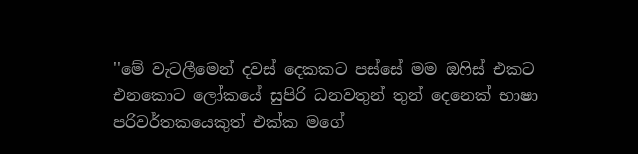''මේ වැටලීමෙන් දවස් දෙකකට පස්සේ මම ඔෆිස් එකට එනකොට ලෝකයේ සුපිරි ධනවතුන් තුන් දෙනෙක් භාෂා පරිවර්තකයෙකුත් එක්ක මගේ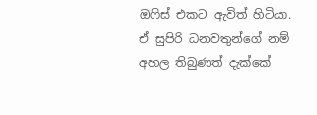ඔෆිස් එකට ඇවිත් හිටියා. ඒ සුපිරි ධනවතුන්ගේ නම් අහල තිබුණත් දැක්කේ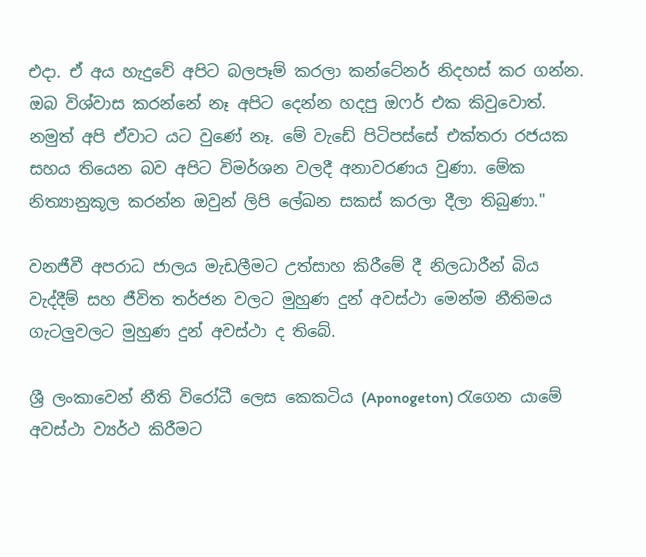එදා. ඒ අය හැදුවේ අපිට බලපෑම් කරලා කන්ටේනර් නිදහස් කර ගන්න. ඔබ විශ්වාස කරන්නේ නෑ අපිට දෙන්න හදපු ඔෆර් එක කිවුවොත්. නමුත් අපි ඒවාට යට වුණේ නෑ. මේ වැඩේ පිටිපස්සේ එක්තරා රජයක සහය තියෙන බව අපිට විමර්ශන වලදී අනාවරණය වුණා. මේක නිත්‍යානුකූල කරන්න ඔවුන් ලිපි ලේඛන සකස් කරලා දීලා තිබුණා.''

වනජීවී අපරාධ ජාලය මැඩලීමට උත්සාහ කිරීමේ දී නිලධාරීන් බිය වැද්දීම් සහ ජීවිත තර්ජන වලට මුහුණ දුන් අවස්ථා මෙන්ම නීතිමය ගැටලුවලට මුහුණ දුන් අවස්ථා ද තිබේ.

ශ්‍රී ලංකාවෙන් නීති විරෝධී ලෙස කෙකටිය (Aponogeton) රැගෙන යාමේ අවස්ථා ව්‍යර්ථ කිරීමට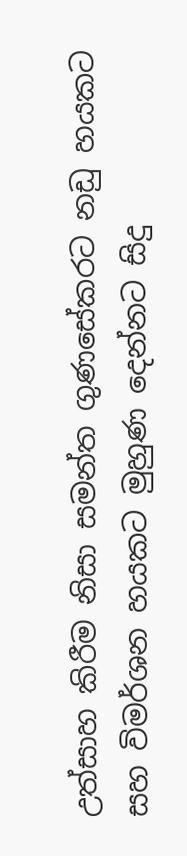උත්සාහ කිරීම නිසා සමන්ත ගුණසේකරට නඩු හයකට සහ විමර්ශන හයකට මුහුණ දෙන්නට සිදු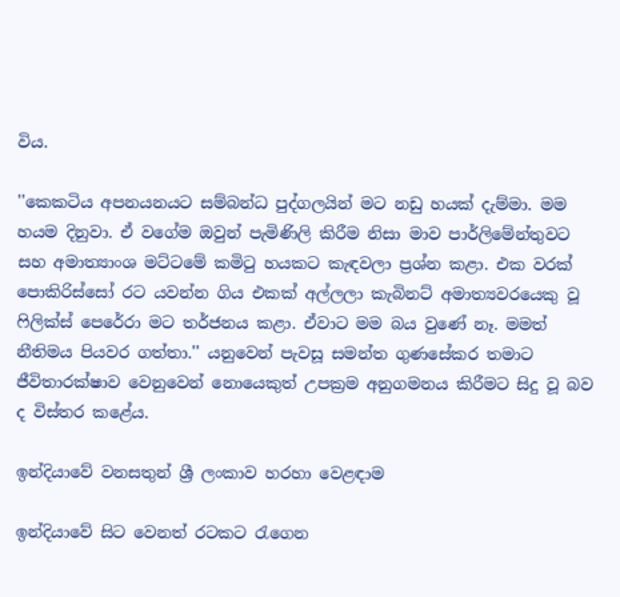විය.

''කෙකටිය අපනයනයට සම්බන්ධ පුද්ගලයින් මට නඩු හයක් දැම්මා. මම හයම දිනුවා. ඒ වගේම ඔවුන් පැමිණිලි කිරීම නිසා මාව පාර්ලිමේන්තුවට සහ අමාත්‍යාංශ මට්ටමේ කමිටු හයකට කැඳවලා ප්‍රශ්න කළා. එක වරක් පොකිරිස්සෝ රට යවන්න ගිය එකක් අල්ලලා කැබිනට් අමාත්‍යවරයෙකු වූ ෆිලික්ස් පෙරේරා මට තර්ජනය කළා. ඒවාට මම බය වුණේ නෑ. මමත් නීතිමය පියවර ගත්තා.'' යනුවෙන් පැවසූ සමන්ත ගුණසේකර තමාට ජීවිතාරක්ෂාව වෙනුවෙන් නොයෙකුත් උපක්‍රම අනුගමනය කිරීමට සිදු වූ බව ද විස්තර කළේය.

ඉන්දියාවේ වනසතුන් ශ්‍රී ලංකාව හරහා වෙළඳාම

ඉන්දියාවේ සිට වෙනත් රටකට රැගෙන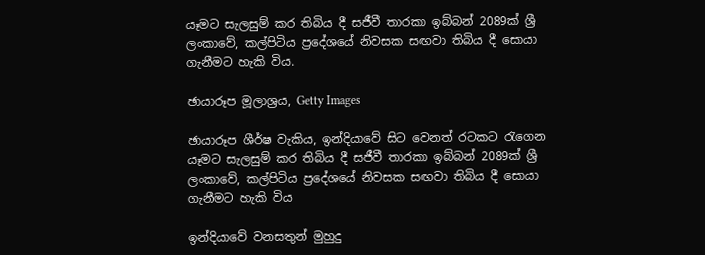යෑමට සැලසුම් කර තිබිය දී සජීවී තාරකා ඉබ්බන් 2089ක් ශ්‍රී ලංකාවේ, කල්පිටිය ප්‍රදේශයේ නිවසක සඟවා තිබිය දී සොයා ගැනීමට හැකි විය.

ඡායාරූප මූලාශ්‍රය, Getty Images

ඡායාරූප ශීර්ෂ වැකිය, ඉන්දියාවේ සිට වෙනත් රටකට රැගෙන යෑමට සැලසුම් කර තිබිය දී සජීවී තාරකා ඉබ්බන් 2089ක් ශ්‍රී ලංකාවේ, කල්පිටිය ප්‍රදේශයේ නිවසක සඟවා තිබිය දී සොයා ගැනීමට හැකි විය

ඉන්දියාවේ වනසතුන් මුහුදු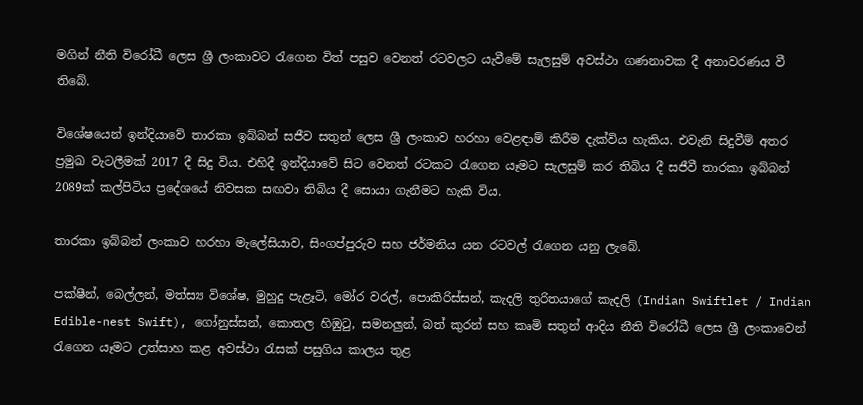මගින් නීති විරෝධී ලෙස ශ්‍රී ලංකාවට රැගෙන විත් පසුව වෙනත් රටවලට යැවීමේ සැලසුම් අවස්ථා ගණනාවක දී අනාවරණය වී තිබේ.

විශේෂයෙන් ඉන්දියාවේ තාරකා ඉබ්බන් සජීව සතුන් ලෙස ශ්‍රී ලංකාව හරහා වෙළඳාම් කිරීම දැක්විය හැකිය. එවැනි සිදුවීම් අතර ප්‍රමුඛ වැටලීමක් 2017 දී සිදු විය. එහිදී ඉන්දියාවේ සිට වෙනත් රටකට රැගෙන යෑමට සැලසුම් කර තිබිය දී සජීවී තාරකා ඉබ්බන් 2089ක් කල්පිටිය ප්‍රදේශයේ නිවසක සඟවා තිබිය දී සොයා ගැනීමට හැකි විය.

තාරකා ඉබ්බන් ලංකාව හරහා මැලේසියාව, සිංගප්පුරුව සහ ජර්මනිය යන රටවල් රැගෙන යනු ලැබේ.

පක්ෂීන්, බෙල්ලන්, මත්ස්‍ය විශේෂ, මුහුදු පැළෑටි, මෝර වරල්, පොකිරිස්සන්, කැදලි තුරිතයාගේ කැදලි (Indian Swiftlet / Indian Edible-nest Swift), ගෝනුස්සන්, කොතල හිඹුටු, සමනලුන්, බත් කුරන් සහ කෘමි සතුන් ආදිය නීති විරෝධී ලෙස ශ්‍රී ලංකාවෙන් රැගෙන යෑමට උත්සාහ කළ අවස්ථා රැසක් පසුගිය කාලය තුළ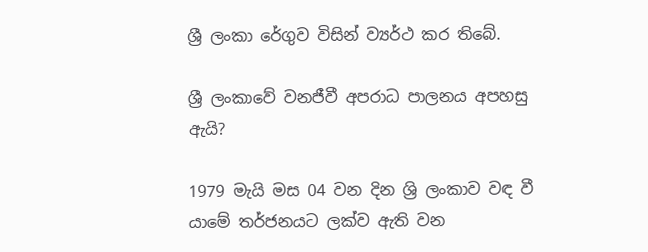ශ්‍රී ලංකා රේගුව විසින් ව්‍යර්ථ කර තිබේ.

ශ්‍රී ලංකාවේ වනජීවී අපරාධ පාලනය අපහසු ඇයි?

1979 මැයි මස 04 වන දින ශ්‍රි ලංකාව වඳ වී යාමේ තර්ජනයට ලක්ව ඇති වන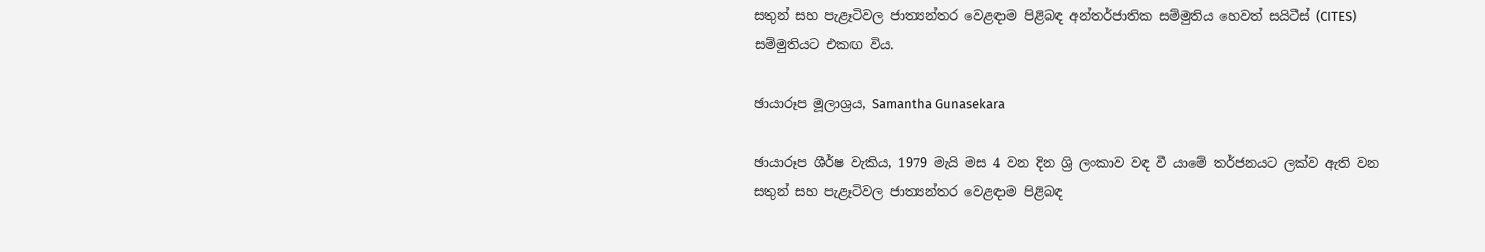සතුන් සහ පැළෑටිවල ජාත්‍යන්තර වෙළඳාම පිළිබඳ අන්තර්ජාතික සම්මුතිය හෙවත් සයිටීස් (CITES) සම්මුතියට එකඟ විය.

ඡායාරූප මූලාශ්‍රය, Samantha Gunasekara

ඡායාරූප ශීර්ෂ වැකිය, 1979 මැයි මස 4 වන දින ශ්‍රි ලංකාව වඳ වී යාමේ තර්ජනයට ලක්ව ඇති වන සතුන් සහ පැළෑටිවල ජාත්‍යන්තර වෙළඳාම පිළිබඳ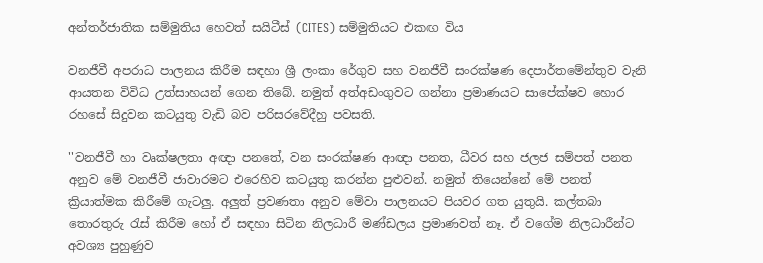අන්තර්ජාතික සම්මුතිය හෙවත් සයිටීස් (CITES) සම්මුතියට එකඟ විය

වනජීවී අපරාධ පාලනය කිරීම සඳහා ශ්‍රී ලංකා රේගුව සහ වනජීවී සංරක්ෂණ දෙපාර්තමේන්තුව වැනි ආයතන විවිධ උත්සාහයන් ගෙන තිබේ. නමුත් අත්අඩංගුවට ගන්නා ප්‍රමාණයට සාපේක්ෂව හොර රහසේ සිදුවන කටයුතු වැඩි බව පරිසරවේදීහු පවසති.

''වනජීවී හා වෘක්ෂලතා අඥා පනතේ, වන සංරක්ෂණ ආඥා පනත, ධීවර සහ ජලජ සම්පත් පනත අනුව මේ වනජීවී ජාවාරමට එරෙහිව කටයුතු කරන්න පුළුවන්. නමුත් තියෙන්නේ මේ පනත් ක්‍රියාත්මක කිරීමේ ගැටලු. අලුත් ප්‍රවණතා අනුව මේවා පාලනයට පියවර ගත යුතුයි. කල්තබා තොරතුරු රැස් කිරීම හෝ ඒ සඳහා සිටින නිලධාරී මණ්ඩලය ප්‍රමාණවත් නෑ. ඒ වගේම නිලධාරීන්ට අවශ්‍ය පුහුණුව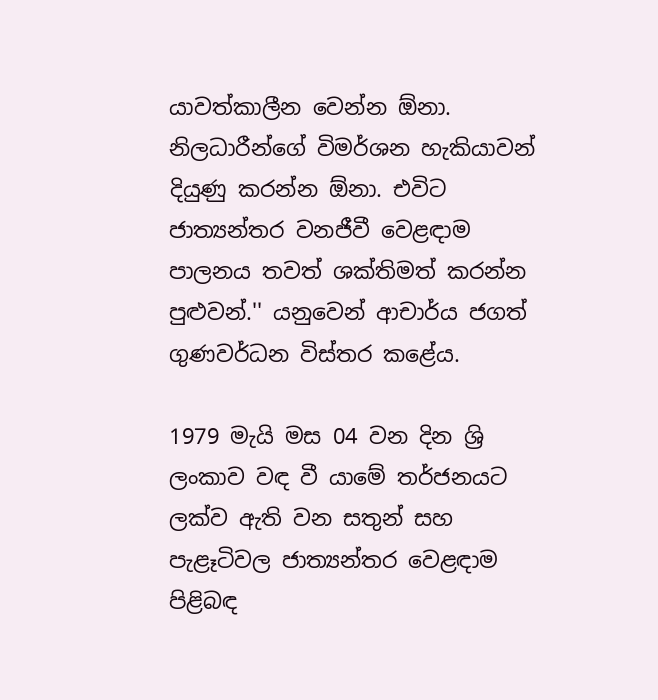යාවත්කාලීන වෙන්න ඕනා. නිලධාරීන්ගේ විමර්ශන හැකියාවන් දියුණු කරන්න ඕනා. එවිට ජාත්‍යන්තර වනජීවී වෙළඳාම පාලනය තවත් ශක්තිමත් කරන්න පුළුවන්.'' යනුවෙන් ආචාර්ය ජගත් ගුණවර්ධන විස්තර කළේය.

1979 මැයි මස 04 වන දින ශ්‍රි ලංකාව වඳ වී යාමේ තර්ජනයට ලක්ව ඇති වන සතුන් සහ පැළෑටිවල ජාත්‍යන්තර වෙළඳාම පිළිබඳ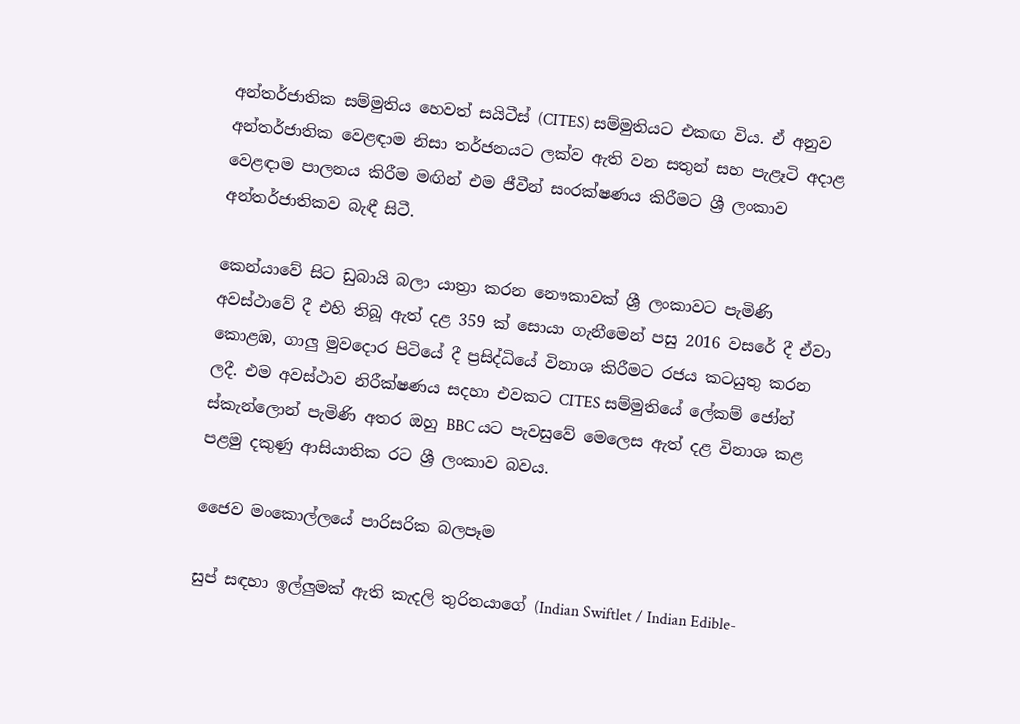අන්තර්ජාතික සම්මුතිය හෙවත් සයිටීස් (CITES) සම්මුතියට එකඟ විය. ඒ අනුව අන්තර්ජාතික වෙළඳාම නිසා තර්ජනයට ලක්ව ඇති වන සතුන් සහ පැළෑටි අදාළ වෙළඳාම පාලනය කිරීම මඟින් එම ජීවීන් සංරක්ෂණය කිරීමට ශ්‍රී ලංකාව අන්තර්ජාතිකව බැඳී සිටී.

කෙන්යාවේ සිට ඩුබායි බලා යාත්‍රා කරන නෞකාවක් ශ්‍රී ලංකාවට පැමිණි අවස්ථාවේ දී එහි තිබූ ඇත් දළ 359 ක් සොයා ගැනීමෙන් පසු 2016 වසරේ දී ඒවා කොළඹ, ගාලු මුවදොර පිටියේ දී ප්‍රසිද්ධියේ විනාශ කිරීමට රජය කටයුතු කරන ලදී. එම අවස්‌ථාව නිරීක්ෂණය සදහා එවකට CITES සම්මුතියේ ලේකම් ජෝන් ස්‌කැන්ලොන් පැමිණි අතර ඔහු BBC යට පැවසුවේ මෙලෙස ඇත් දළ විනාශ කළ පළමු දකුණු ආසියාතික රට ශ්‍රී ලංකාව බවය.

ජෛව මංකොල්ලයේ පාරිසරික බලපෑම

සුප් සඳහා ඉල්ලුමක් ඇති කැදලි තුරිතයාගේ (Indian Swiftlet / Indian Edible-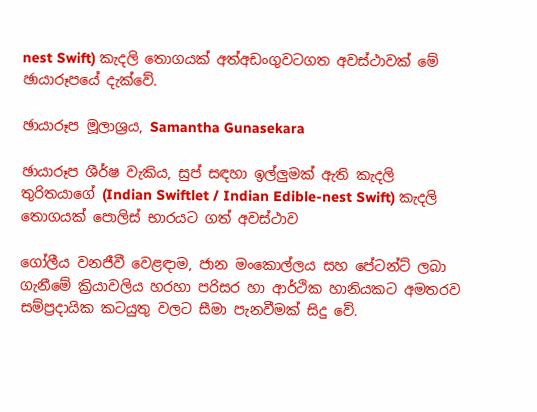nest Swift) කැදලි තොගයක් අත්අඩංගුවටගත අවස්ථාවක් මේ ඡායාරූපයේ දැක්වේ.

ඡායාරූප මූලාශ්‍රය, Samantha Gunasekara

ඡායාරූප ශීර්ෂ වැකිය, සුප් සඳහා ඉල්ලුමක් ඇති කැදලි තුරිතයාගේ (Indian Swiftlet / Indian Edible-nest Swift) කැදලි තොගයක් පොලිස් භාරයට ගත් අවස්ථාව

ගෝලීය වනජීවී වෙළඳාම, ජාන මංකොල්ලය සහ පේටන්ට් ලබා ගැනීමේ ක්‍රියාවලිය හරහා පරිසර හා ආර්ථික හානියකට අමතරව සම්ප්‍රදායික කටයුතු වලට සීමා පැනවීමක් සිදු වේ.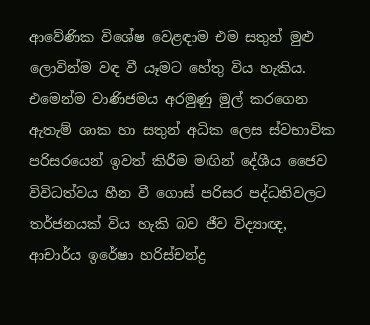ආවේණික විශේෂ වෙළඳාම එම සතුන් මුළු ලොවින්ම වඳ වී යෑමට හේතු විය හැකිය. එමෙන්ම වාණිජමය අරමුණු මුල් කරගෙන ඇතැම් ශාක හා සතුන් අධික ලෙස ස්වභාවික පරිසරයෙන් ඉවත් කිරීම මඟින් දේශීය ජෛව විවිධත්වය හීන වී ගොස් පරිසර පද්ධතිවලට තර්ජනයක් විය හැකි බව ජීව විද්‍යාඥ, ආචාර්ය ඉරේෂා හරිස්චන්ද්‍ර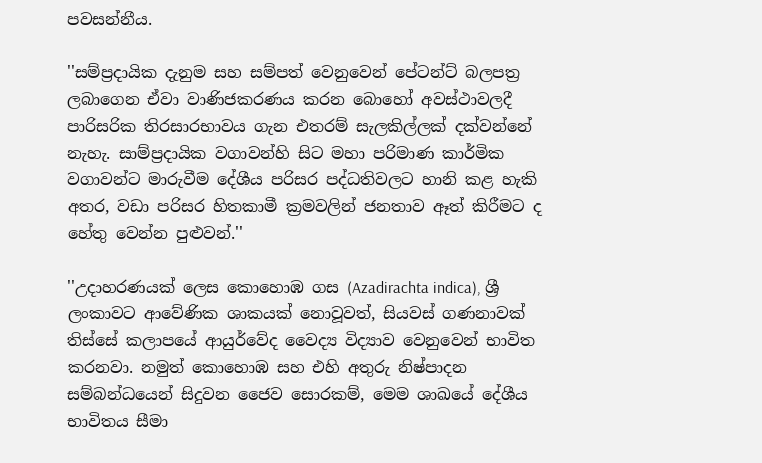පවසන්නීය.

''සම්ප්‍රදායික දැනුම සහ සම්පත් වෙනුවෙන් පේටන්ට් බලපත්‍ර ලබාගෙන ඒවා වාණිජකරණය කරන බොහෝ අවස්ථාවලදී පාරිසරික තිරසාරභාවය ගැන එතරම් සැලකිල්ලක් දක්වන්නේ නැහැ. සාම්ප්‍රදායික වගාවන්හි සිට මහා පරිමාණ කාර්මික වගාවන්ට මාරුවීම දේශීය පරිසර පද්ධතිවලට හානි කළ හැකි අතර, වඩා පරිසර හිතකාමී ක්‍රමවලින් ජනතාව ඈත් කිරීමට ද හේතු වෙන්න පුළුවන්.''

''උදාහරණයක් ලෙස කොහොඹ ගස (Azadirachta indica), ශ්‍රී ලංකාවට ආවේණික ශාකයක් නොවූවත්, සියවස් ගණනාවක් තිස්සේ කලාපයේ ආයුර්වේද වෛද්‍ය විද්‍යාව වෙනුවෙන් භාවිත කරනවා. නමුත් කොහොඹ සහ එහි අතුරු නිෂ්පාදන සම්බන්ධයෙන් සිදුවන ජෛව සොරකම්, මෙම ශාඛයේ දේශීය භාවිතය සීමා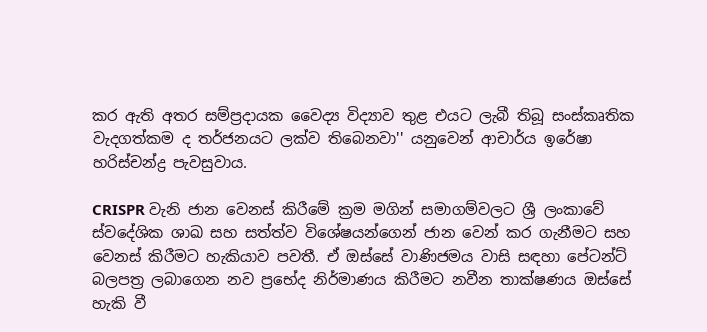කර ඇති අතර සම්ප්‍රදායක වෛද්‍ය විද්‍යාව තුළ එයට ලැබී තිබූ සංස්කෘතික වැදගත්කම ද තර්ජනයට ලක්ව තිබෙනවා'' යනුවෙන් ආචාර්ය ඉරේෂා හරිස්චන්ද්‍ර පැවසුවාය.

CRISPR වැනි ජාන වෙනස් කිරීමේ ක්‍රම මගින් සමාගම්වලට ශ්‍රී ලංකාවේ ස්වදේශික ශාඛ සහ සත්ත්ව විශේෂයන්ගෙන් ජාන වෙන් කර ගැනීමට සහ වෙනස් කිරීමට හැකියාව පවතී. ඒ ඔස්සේ වාණිජමය වාසි සඳහා පේටන්ට් බලපත්‍ර ලබාගෙන නව ප්‍රභේද නිර්මාණය කිරීමට නවීන තාක්ෂණය ඔස්සේ හැකි වී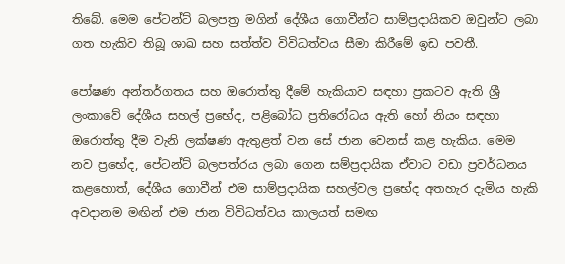තිබේ. මෙම පේටන්ට් බලපත්‍ර මගින් දේශීය ගොවීන්ට සාම්ප්‍රදායිකව ඔවුන්ට ලබා ගත හැකිව තිබූ ශාඛ සහ සත්ත්ව විවිධත්වය සීමා කිරීමේ ඉඩ පවතී.

පෝෂණ අන්තර්ගතය සහ ඔරොත්තු දීමේ හැකියාව සඳහා ප්‍රකටව ඇති ශ්‍රී ලංකාවේ දේශීය සහල් ප්‍රභේද, පළිබෝධ ප්‍රතිරෝධය ඇති හෝ නියං සඳහා ඔරොත්තු දීම වැනි ලක්ෂණ ඇතුළත් වන සේ ජාන වෙනස් කළ හැකිය. මෙම නව ප්‍රභේද, පේටන්ට් බලපත්රය ලබා ගෙන සම්ප්‍රදායික ඒවාට වඩා ප්‍රවර්ධනය කළහොත්, දේශීය ගොවීන් එම සාම්ප්‍රදායික සහල්වල ප්‍රභේද අතහැර දැමිය හැකි අවදානම මඟින් එම ජාන විවිධත්වය කාලයත් සමඟ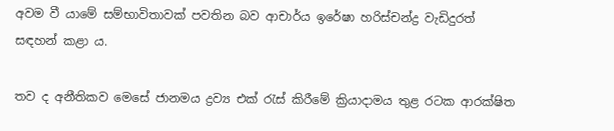අවම වී යාමේ සම්භාවිතාවක් පවතින බව ආචාර්ය ඉරේෂා හරිස්චන්ද්‍ර වැඩිදුරත් සඳහන් කළා ය.

තව ද අනීතිකව මෙසේ ජානමය ද්‍රව්‍ය එක් රැස් කිරීමේ ක්‍රියාදාමය තුළ රටක ආරක්ෂිත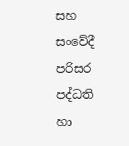සහ සංවේදී පරිසර පද්ධති හා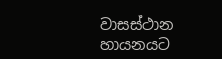වාසස්ථාන හායනයට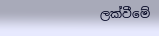ලක්වීමේ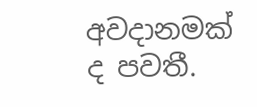අවදානමක් ද පවතී.